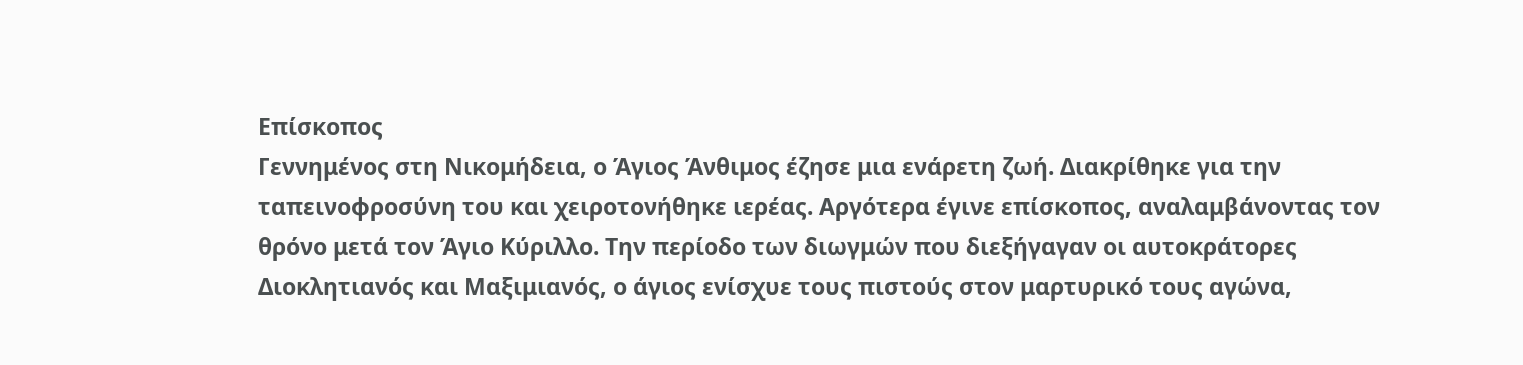Επίσκοπος
Γεννημένος στη Νικομήδεια, ο Άγιος Άνθιμος έζησε μια ενάρετη ζωή. Διακρίθηκε για την ταπεινοφροσύνη του και χειροτονήθηκε ιερέας. Αργότερα έγινε επίσκοπος, αναλαμβάνοντας τον θρόνο μετά τον Άγιο Κύριλλο. Την περίοδο των διωγμών που διεξήγαγαν οι αυτοκράτορες Διοκλητιανός και Μαξιμιανός, ο άγιος ενίσχυε τους πιστούς στον μαρτυρικό τους αγώνα,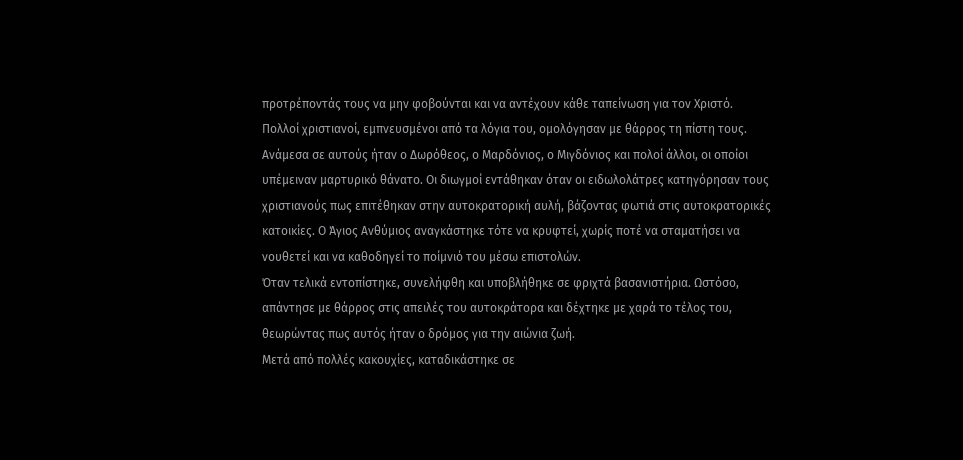προτρέποντάς τους να μην φοβούνται και να αντέχουν κάθε ταπείνωση για τον Χριστό.
Πολλοί χριστιανοί, εμπνευσμένοι από τα λόγια του, ομολόγησαν με θάρρος τη πίστη τους. Ανάμεσα σε αυτούς ήταν ο Δωρόθεος, ο Μαρδόνιος, ο Μιγδόνιος και πολοί άλλοι, οι οποίοι υπέμειναν μαρτυρικό θάνατο. Οι διωγμοί εντάθηκαν όταν οι ειδωλολάτρες κατηγόρησαν τους χριστιανούς πως επιτέθηκαν στην αυτοκρατορική αυλή, βάζοντας φωτιά στις αυτοκρατορικές κατοικίες. Ο Άγιος Ανθύμιος αναγκάστηκε τότε να κρυφτεί, χωρίς ποτέ να σταματήσει να νουθετεί και να καθοδηγεί το ποίμνιό του μέσω επιστολών.
Όταν τελικά εντοπίστηκε, συνελήφθη και υποβλήθηκε σε φριχτά βασανιστήρια. Ωστόσο, απάντησε με θάρρος στις απειλές του αυτοκράτορα και δέχτηκε με χαρά το τέλος του, θεωρώντας πως αυτός ήταν ο δρόμος για την αιώνια ζωή.
Μετά από πολλές κακουχίες, καταδικάστηκε σε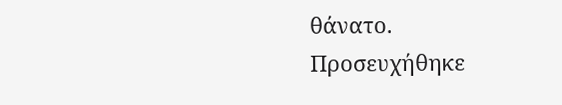θάνατο. Προσευχήθηκε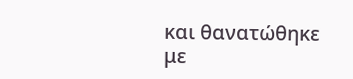και θανατώθηκε με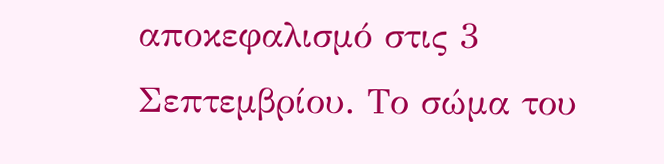αποκεφαλισμό στις 3 Σεπτεμβρίου. Το σώμα του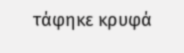τάφηκε κρυφά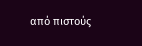από πιστούς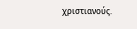χριστιανούς.